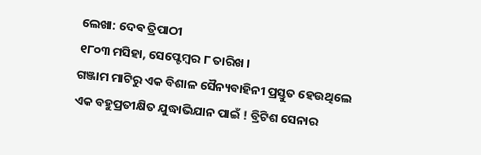ଲେଖା: ଦେଵ ତ୍ରିପାଠୀ
୧୮୦୩ ମସିହା, ସେପ୍ଟେମ୍ବର ୮ ତାରିଖ ।
ଗଞ୍ଜାମ ମାଟିରୁ ଏକ ବିଶାଳ ସୈନ୍ୟବାହିନୀ ପ୍ରସ୍ତୁତ ହେଉଥିଲେ ଏକ ବହୁପ୍ରତୀକ୍ଷିତ ଯୁଦ୍ଧାଭିଯାନ ପାଇଁ ! ବ୍ରିଟିଶ ସେନାର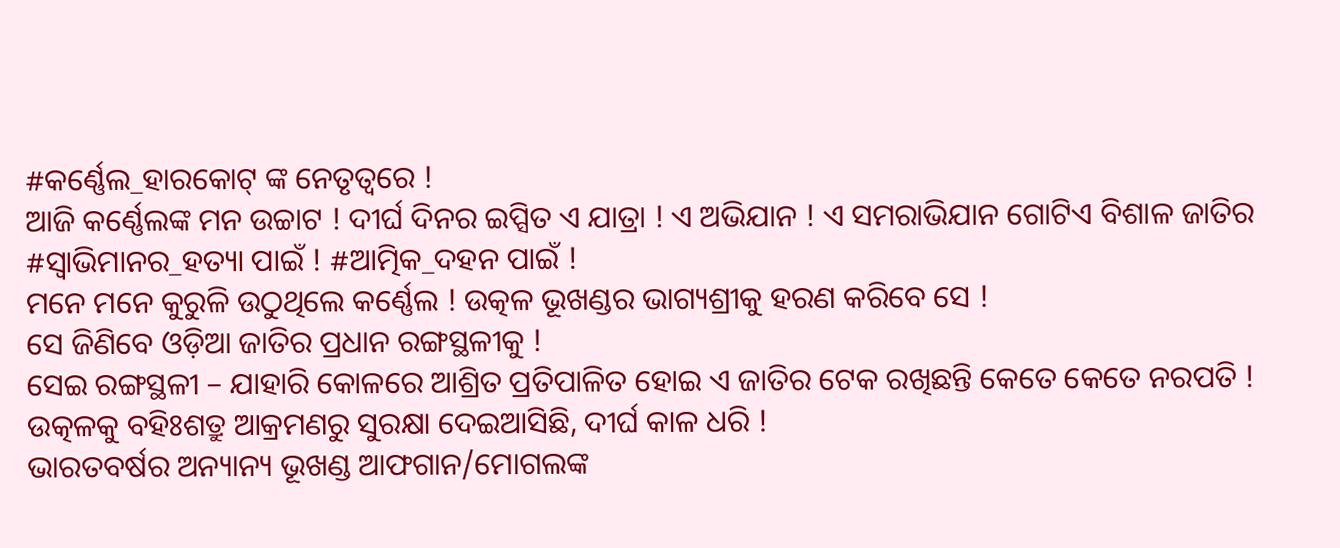#କର୍ଣ୍ଣେଲ_ହାରକୋଟ୍ ଙ୍କ ନେତୃତ୍ବରେ !
ଆଜି କର୍ଣ୍ଣେଲଙ୍କ ମନ ଉଚ୍ଚାଟ ! ଦୀର୍ଘ ଦିନର ଇପ୍ସିତ ଏ ଯାତ୍ରା ! ଏ ଅଭିଯାନ ! ଏ ସମରାଭିଯାନ ଗୋଟିଏ ବିଶାଳ ଜାତିର #ସ୍ବାଭିମାନର_ହତ୍ୟା ପାଇଁ ! #ଆତ୍ମିକ_ଦହନ ପାଇଁ !
ମନେ ମନେ କୁରୁଳି ଉଠୁଥିଲେ କର୍ଣ୍ଣେଲ ! ଉତ୍କଳ ଭୂଖଣ୍ଡର ଭାଗ୍ୟଶ୍ରୀକୁ ହରଣ କରିବେ ସେ !
ସେ ଜିଣିବେ ଓଡ଼ିଆ ଜାତିର ପ୍ରଧାନ ରଙ୍ଗସ୍ଥଳୀକୁ !
ସେଇ ରଙ୍ଗସ୍ଥଳୀ – ଯାହାରି କୋଳରେ ଆଶ୍ରିତ ପ୍ରତିପାଳିତ ହୋଇ ଏ ଜାତିର ଟେକ ରଖିଛନ୍ତି କେତେ କେତେ ନରପତି !
ଉତ୍କଳକୁ ବହିଃଶତ୍ରୁ ଆକ୍ରମଣରୁ ସୁରକ୍ଷା ଦେଇଆସିଛି, ଦୀର୍ଘ କାଳ ଧରି !
ଭାରତବର୍ଷର ଅନ୍ୟାନ୍ୟ ଭୂଖଣ୍ଡ ଆଫଗାନ/ମୋଗଲଙ୍କ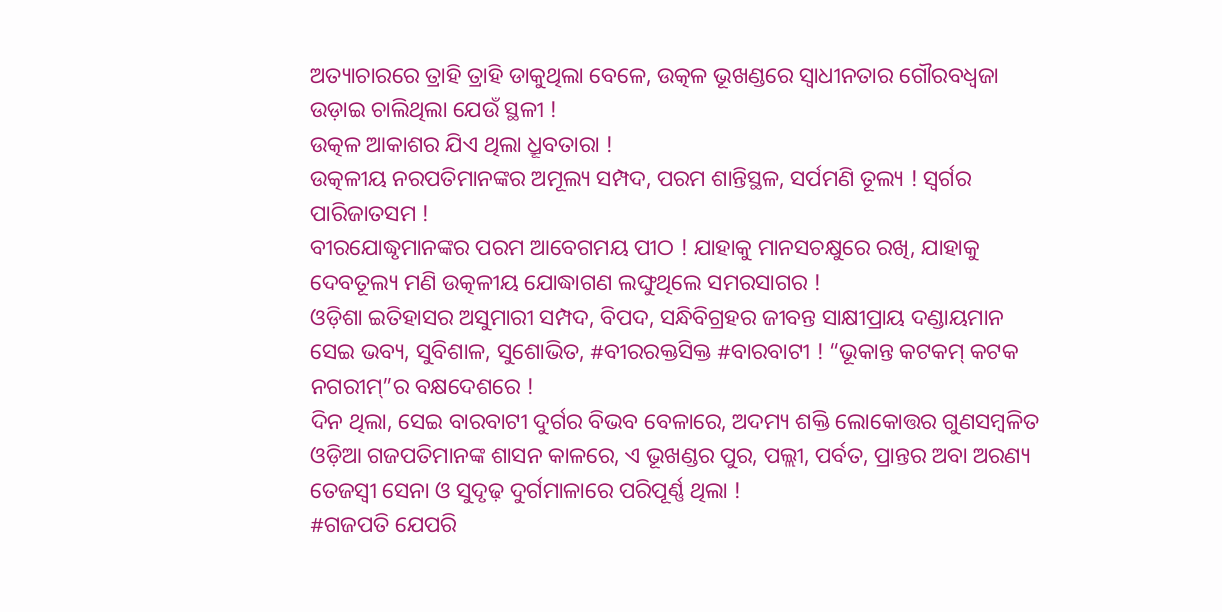ଅତ୍ୟାଚାରରେ ତ୍ରାହି ତ୍ରାହି ଡାକୁଥିଲା ବେଳେ, ଉତ୍କଳ ଭୂଖଣ୍ଡରେ ସ୍ବାଧୀନତାର ଗୌରବଧ୍ୱଜା ଉଡ଼ାଇ ଚାଲିଥିଲା ଯେଉଁ ସ୍ଥଳୀ !
ଉତ୍କଳ ଆକାଶର ଯିଏ ଥିଲା ଧ୍ରୂବତାରା !
ଉତ୍କଳୀୟ ନରପତିମାନଙ୍କର ଅମୂଲ୍ୟ ସମ୍ପଦ, ପରମ ଶାନ୍ତିସ୍ଥଳ, ସର୍ପମଣି ତୂଲ୍ୟ ! ସ୍ବର୍ଗର ପାରିଜାତସମ !
ବୀରଯୋଦ୍ଧୃମାନଙ୍କର ପରମ ଆବେଗମୟ ପୀଠ ! ଯାହାକୁ ମାନସଚକ୍ଷୁରେ ରଖି, ଯାହାକୁ ଦେବତୂଲ୍ୟ ମଣି ଉତ୍କଳୀୟ ଯୋଦ୍ଧାଗଣ ଲଙ୍ଘୁଥିଲେ ସମରସାଗର !
ଓଡ଼ିଶା ଇତିହାସର ଅସୁମାରୀ ସମ୍ପଦ, ବିପଦ, ସନ୍ଧିବିଗ୍ରହର ଜୀବନ୍ତ ସାକ୍ଷୀପ୍ରାୟ ଦଣ୍ଡାୟମାନ ସେଇ ଭବ୍ୟ, ସୁବିଶାଳ, ସୁଶୋଭିତ, #ବୀରରକ୍ତସିକ୍ତ #ବାରବାଟୀ ! “ଭୂକାନ୍ତ କଟକମ୍ କଟକ ନଗରୀମ୍”ର ବକ୍ଷଦେଶରେ !
ଦିନ ଥିଲା, ସେଇ ବାରବାଟୀ ଦୁର୍ଗର ବିଭବ ବେଳାରେ, ଅଦମ୍ୟ ଶକ୍ତି ଲୋକୋତ୍ତର ଗୁଣସମ୍ବଳିତ ଓଡ଼ିଆ ଗଜପତିମାନଙ୍କ ଶାସନ କାଳରେ, ଏ ଭୂଖଣ୍ଡର ପୁର, ପଲ୍ଲୀ, ପର୍ବତ, ପ୍ରାନ୍ତର ଅବା ଅରଣ୍ୟ ତେଜସ୍ଵୀ ସେନା ଓ ସୁଦୃଢ଼ ଦୁର୍ଗମାଳାରେ ପରିପୂର୍ଣ୍ଣ ଥିଲା !
#ଗଜପତି ଯେପରି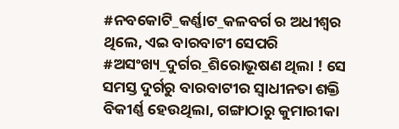#ନବକୋଟି_କର୍ଣ୍ଣାଟ_କଳବର୍ଗ ର ଅଧୀଶ୍ଵର ଥିଲେ, ଏଇ ବାରବାଟୀ ସେପରି #ଅସଂଖ୍ୟ_ଦୁର୍ଗର_ଶିରୋଭୂଷଣ ଥିଲା ! ସେ ସମସ୍ତ ଦୁର୍ଗରୁ ବାରବାଟୀର ସ୍ବାଧୀନତା ଶକ୍ତି ବିକୀର୍ଣ୍ଣ ହେଉଥିଲା, ଗଙ୍ଗାଠାରୁ କୁମାରୀକା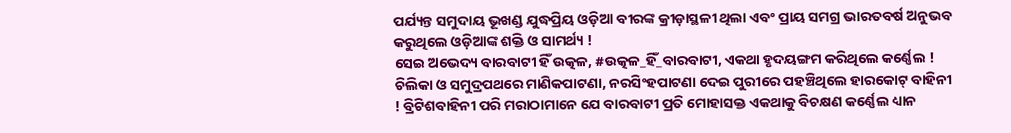ପର୍ଯ୍ୟନ୍ତ ସମୁଦାୟ ଭୂଖଣ୍ଡ ଯୁଦ୍ଧପ୍ରିୟ ଓଡ଼ିଆ ବୀରଙ୍କ କ୍ରୀଡ଼ାସ୍ଥଳୀ ଥିଲା ଏବଂ ପ୍ରାୟ ସମଗ୍ର ଭାରତବର୍ଷ ଅନୁଭବ କରୁଥିଲେ ଓଡ଼ିଆଙ୍କ ଶକ୍ତି ଓ ସାମର୍ଥ୍ୟ !
ସେଇ ଅଭେଦ୍ୟ ବାରବାଟୀ ହିଁ ଉତ୍କଳ, #ଉତ୍କଳ_ହିଁ_ବାରବାଟୀ, ଏକଥା ହୃଦୟଙ୍ଗମ କରିଥିଲେ କର୍ଣ୍ଣେଲ ! ଚିଲିକା ଓ ସମୁଦ୍ରପଥରେ ମାଣିକପାଟଣା, ନରସିଂହପାଟଣା ଦେଇ ପୁରୀରେ ପହଞ୍ଚିଥିଲେ ହାରକୋଟ୍ ବାହିନୀ ! ବ୍ରିଟିଶବାହିନୀ ପରି ମରାଠାମାନେ ଯେ ବାରବାଟୀ ପ୍ରତି ମୋହାସକ୍ତ ଏକଥାକୁ ବିଚକ୍ଷଣ କର୍ଣ୍ଣେଲ ଧ୍ୟାନ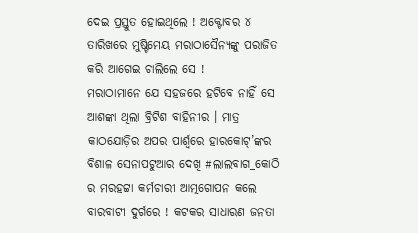ଦେଇ ପ୍ରସ୍ତୁତ ହୋଇଥିଲେ ! ଅକ୍ଟୋବର ୪ ତାରିଖରେ ମୁଷ୍ଟିମେୟ ମରାଠାସୈନ୍ୟଙ୍କୁ ପରାଜିତ କରି ଆଗେଇ ଚାଲିଲେ ସେ !
ମରାଠାମାନେ ଯେ ସହଜରେ ହଟିବେ ନାହିଁ ସେ ଆଶଙ୍କା ଥିଲା ବ୍ରିଟିଶ ବାହିନୀର । ମାତ୍ର କାଠଯୋଡ଼ିର ଅପର ପାର୍ଶ୍ଵରେ ହାରକୋଟ୍’ଙ୍କର ବିଶାଳ ସେନାପଟୁଆର ଦେଖି #ଲାଲବାଗ_କୋଠି ର ମରହଟ୍ଟା କର୍ମଚାରୀ ଆତ୍ମଗୋପନ କଲେ ବାରବାଟୀ ଦୁର୍ଗରେ ! କଟକର ସାଧାରଣ ଜନତା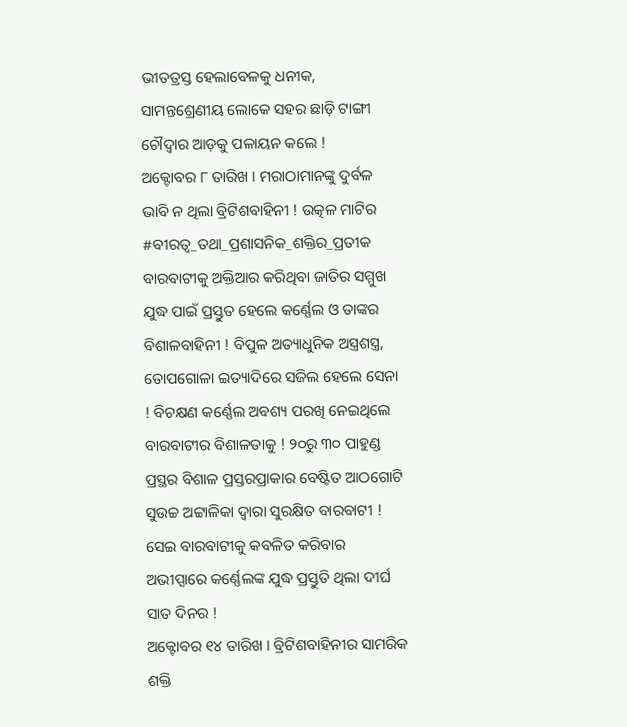ଭୀତତ୍ରସ୍ତ ହେଲାବେଳକୁ ଧନୀକ, ସାମନ୍ତଶ୍ରେଣୀୟ ଲୋକେ ସହର ଛାଡ଼ି ଟାଙ୍ଗୀ ଚୌଦ୍ବାର ଆଡ଼କୁ ପଳାୟନ କଲେ !
ଅକ୍ଟୋବର ୮ ତାରିଖ । ମରାଠାମାନଙ୍କୁ ଦୁର୍ବଳ ଭାବି ନ ଥିଲା ବ୍ରିଟିଶବାହିନୀ ! ଉତ୍କଳ ମାଟିର #ବୀରତ୍ୱ_ତଥା_ପ୍ରଶାସନିକ_ଶକ୍ତିର_ପ୍ରତୀକ ବାରବାଟୀକୁ ଅକ୍ତିଆର କରିଥିବା ଜାତିର ସମ୍ମୁଖ ଯୁଦ୍ଧ ପାଇଁ ପ୍ରସ୍ତୁତ ହେଲେ କର୍ଣ୍ଣେଲ ଓ ତାଙ୍କର ବିଶାଳବାହିନୀ ! ବିପୁଳ ଅତ୍ୟାଧୁନିକ ଅସ୍ତ୍ରଶସ୍ତ୍ର, ତୋପଗୋଳା ଇତ୍ୟାଦିରେ ସଜିଲ ହେଲେ ସେନା ! ବିଚକ୍ଷଣ କର୍ଣ୍ଣେଲ ଅବଶ୍ୟ ପରଖି ନେଇଥିଲେ ବାରବାଟୀର ବିଶାଳତାକୁ ! ୨୦ରୁ ୩୦ ପାହୁଣ୍ଡ ପ୍ରସ୍ଥର ବିଶାଳ ପ୍ରସ୍ତରପ୍ରାକାର ବେଷ୍ଟିତ ଆଠଗୋଟି ସୁଉଚ୍ଚ ଅଟ୍ଟାଳିକା ଦ୍ଵାରା ସୁରକ୍ଷିତ ବାରବାଟୀ ! ସେଇ ବାରବାଟୀକୁ କବଳିତ କରିବାର ଅଭୀପ୍ସାରେ କର୍ଣ୍ଣେଲଙ୍କ ଯୁଦ୍ଧ ପ୍ରସ୍ତୁତି ଥିଲା ଦୀର୍ଘ ସାତ ଦିନର !
ଅକ୍ଟୋବର ୧୪ ତାରିଖ । ବ୍ରିଟିଶବାହିନୀର ସାମରିକ ଶକ୍ତି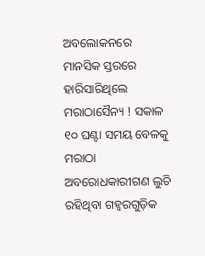ଅବଲୋକନରେ ମାନସିକ ସ୍ତରରେ ହାରିସାରିଥିଲେ ମରାଠାସୈନ୍ୟ ! ସକାଳ ୧୦ ଘଣ୍ଟା ସମୟ ବେଳକୁ ମରାଠା ଅବରୋଧକାରୀଗଣ ଲୁଚି ରହିଥିବା ଗହ୍ୱରଗୁଡ଼ିକ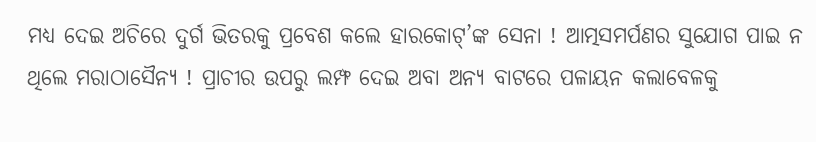ମଧ୍ୟ ଦେଇ ଅଚିରେ ଦୁର୍ଗ ଭିତରକୁ ପ୍ରବେଶ କଲେ ହାରକୋଟ୍’ଙ୍କ ସେନା ! ଆତ୍ମସମର୍ପଣର ସୁଯୋଗ ପାଇ ନ ଥିଲେ ମରାଠାସୈନ୍ୟ ! ପ୍ରାଚୀର ଉପରୁ ଲମ୍ଫ ଦେଇ ଅବା ଅନ୍ୟ ବାଟରେ ପଳାୟନ କଲାବେଳକୁ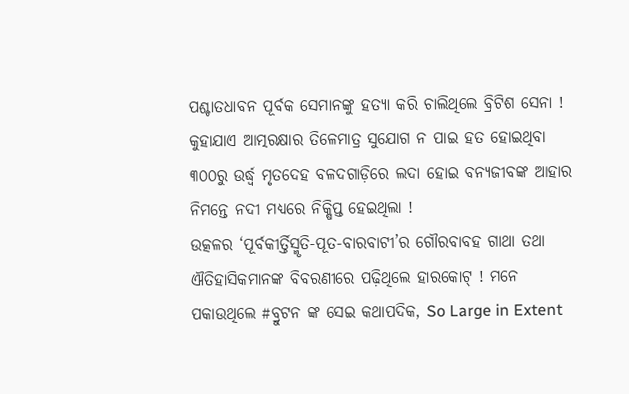ପଶ୍ଚାତଧାବନ ପୂର୍ବକ ସେମାନଙ୍କୁ ହତ୍ୟା କରି ଚାଲିଥିଲେ ବ୍ରିଟିଶ ସେନା ! କୁହାଯାଏ ଆତ୍ମରକ୍ଷାର ତିଳେମାତ୍ର ସୁଯୋଗ ନ ପାଇ ହତ ହୋଇଥିବା ୩୦୦ରୁ ଉର୍ଦ୍ଧ୍ବ ମୃତଦେହ ବଳଦଗାଡ଼ିରେ ଲଦା ହୋଇ ବନ୍ୟଜୀବଙ୍କ ଆହାର ନିମନ୍ତେ ନଦୀ ମଧ୍ୟରେ ନିକ୍ଷିପ୍ତ ହେଇଥିଲା !
ଉତ୍କଳର ‘ପୂର୍ବକୀର୍ତ୍ତିସ୍ମୃତି-ପୂତ-ବାରବାଟୀ’ର ଗୌରବାବହ ଗାଥା ତଥା ଐତିହାସିକମାନଙ୍କ ବିବରଣୀରେ ପଢ଼ିଥିଲେ ହାରକୋଟ୍ ! ମନେ ପକାଉଥିଲେ #ବ୍ରୁଟନ ଙ୍କ ସେଇ କଥାପଦିକ, So Large in Extent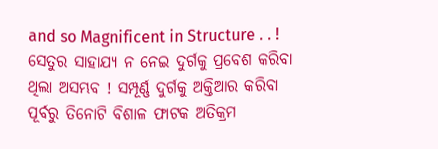and so Magnificent in Structure . . ! ସେତୁର ସାହାଯ୍ୟ ନ ନେଇ ଦୁର୍ଗକୁ ପ୍ରବେଶ କରିବା ଥିଲା ଅସମ୍ଭବ ! ସମ୍ପୂର୍ଣ୍ଣ ଦୁର୍ଗକୁ ଅକ୍ତିଆର କରିବା ପୂର୍ବରୁ ତିନୋଟି ବିଶାଳ ଫାଟକ ଅତିକ୍ରମ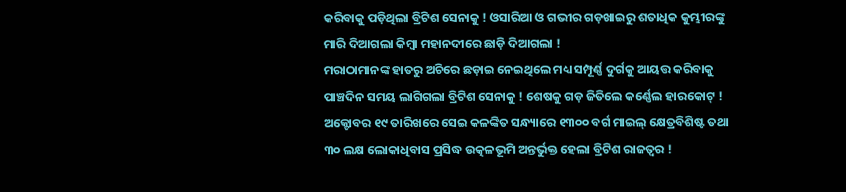କରିବାକୁ ପଡ଼ିଥିଲା ବ୍ରିଟିଶ ସେନାକୁ ! ଓସାରିଆ ଓ ଗଭୀର ଗଡ଼ଖାଇରୁ ଶତାଧିକ କୁମ୍ଭୀରଙ୍କୁ ମାରି ଦିଆଗଲା କିମ୍ବା ମହାନଦୀରେ ଛାଡ଼ି ଦିଆଗଲା !
ମରାଠାମାନଙ୍କ ହାତରୁ ଅଚିରେ ଛଡ଼ାଇ ନେଇଥିଲେ ମଧ୍ୟ ସମ୍ପୂର୍ଣ୍ଣ ଦୁର୍ଗକୁ ଆୟତ୍ତ କରିବାକୁ ପାଞ୍ଚଦିନ ସମୟ ଲାଗିଗଲା ବ୍ରିଟିଶ ସେନାକୁ ! ଶେଷକୁ ଗଡ଼ ଜିତିଲେ କର୍ଣ୍ଣେଲ ହାରକୋଟ୍ ! ଅକ୍ଟୋବର ୧୯ ତାରିଖରେ ସେଇ କଳଙ୍କିତ ସନ୍ଧ୍ୟାରେ ୧୩୦୦ ବର୍ଗ ମାଇଲ୍ କ୍ଷେତ୍ରବିଶିଷ୍ଟ ତଥା ୩୦ ଲକ୍ଷ ଲୋକାଧିବାସ ପ୍ରସିଦ୍ଧ ଉତ୍କଳଭୂମି ଅନ୍ତର୍ଭୁକ୍ତ ହେଲା ବ୍ରିଟିଶ ରାଜତ୍ଵର !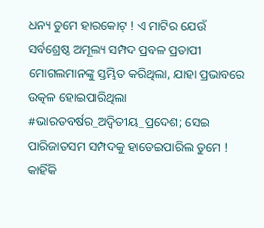ଧନ୍ୟ ତୁମେ ହାରକୋଟ୍ ! ଏ ମାଟିର ଯେଉଁ ସର୍ବଶ୍ରେଷ୍ଠ ଅମୂଲ୍ୟ ସମ୍ପଦ ପ୍ରବଳ ପ୍ରତାପୀ ମୋଗଲମାନଙ୍କୁ ସ୍ତମ୍ଭିତ କରିଥିଲା, ଯାହା ପ୍ରଭାବରେ ଉତ୍କଳ ହୋଇପାରିଥିଲା #ଭାରତବର୍ଷର_ଅଦ୍ୱିତୀୟ_ପ୍ରଦେଶ; ସେଇ ପାରିଜାତସମ ସମ୍ପଦକୁ ହାତେଇପାରିଲ ତୁମେ !
କାହିଁକି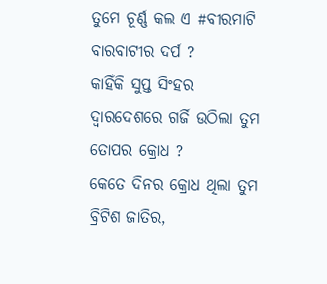ତୁମେ ଚୂର୍ଣ୍ଣ କଲ ଏ #ବୀରମାଟି ବାରବାଟୀର ଦର୍ପ ?
କାହିଁକି ସୁପ୍ତ ସିଂହର ଦ୍ୱାରଦେଶରେ ଗର୍ଜି ଉଠିଲା ତୁମ ତୋପର କ୍ରୋଧ ?
କେତେ ଦିନର କ୍ରୋଧ ଥିଲା ତୁମ ବ୍ରିଟିଶ ଜାତିର,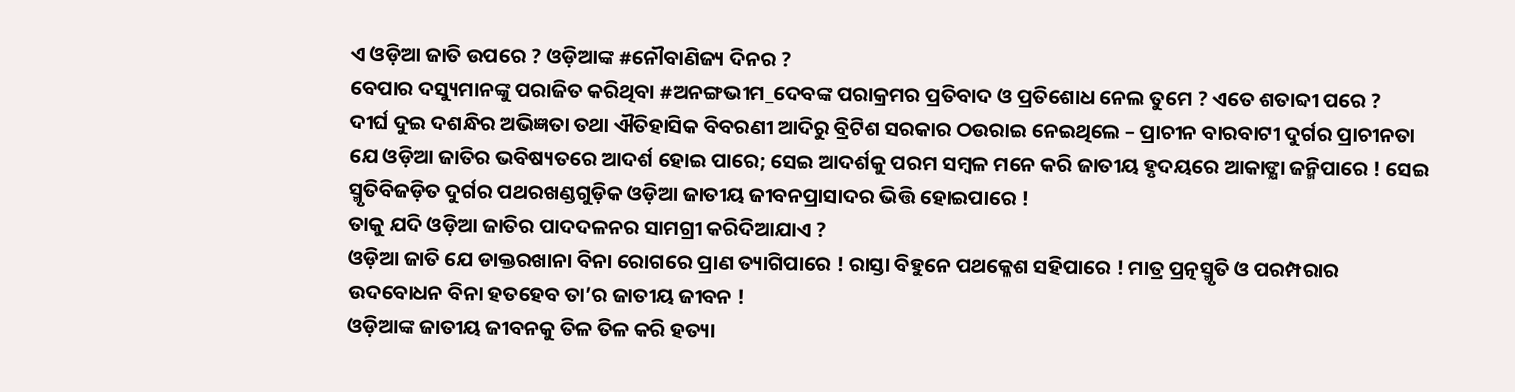ଏ ଓଡ଼ିଆ ଜାତି ଉପରେ ? ଓଡ଼ିଆଙ୍କ #ନୌବାଣିଜ୍ୟ ଦିନର ?
ବେପାର ଦସ୍ୟୁମାନଙ୍କୁ ପରାଜିତ କରିଥିବା #ଅନଙ୍ଗଭୀମ_ଦେବଙ୍କ ପରାକ୍ରମର ପ୍ରତିବାଦ ଓ ପ୍ରତିଶୋଧ ନେଲ ତୁମେ ? ଏତେ ଶତାବ୍ଦୀ ପରେ ?
ଦୀର୍ଘ ଦୁଇ ଦଶନ୍ଧିର ଅଭିଜ୍ଞତା ତଥା ଐତିହାସିକ ବିବରଣୀ ଆଦିରୁ ବ୍ରିଟିଶ ସରକାର ଠଉରାଇ ନେଇଥିଲେ – ପ୍ରାଚୀନ ବାରବାଟୀ ଦୁର୍ଗର ପ୍ରାଚୀନତା ଯେ ଓଡ଼ିଆ ଜାତିର ଭବିଷ୍ୟତରେ ଆଦର୍ଶ ହୋଇ ପାରେ; ସେଇ ଆଦର୍ଶକୁ ପରମ ସମ୍ବଳ ମନେ କରି ଜାତୀୟ ହୃଦୟରେ ଆକାଙ୍କ୍ଷା ଜନ୍ମିପାରେ ! ସେଇ ସ୍ମୃତିବିଜଡ଼ିତ ଦୁର୍ଗର ପଥରଖଣ୍ଡଗୁଡ଼ିକ ଓଡ଼ିଆ ଜାତୀୟ ଜୀବନପ୍ରାସାଦର ଭିତ୍ତି ହୋଇପାରେ !
ତାକୁ ଯଦି ଓଡ଼ିଆ ଜାତିର ପାଦଦଳନର ସାମଗ୍ରୀ କରିଦିଆଯାଏ ?
ଓଡ଼ିଆ ଜାତି ଯେ ଡାକ୍ତରଖାନା ବିନା ରୋଗରେ ପ୍ରାଣ ତ୍ୟାଗିପାରେ ! ରାସ୍ତା ବିହୁନେ ପଥକ୍ଳେଶ ସହିପାରେ ! ମାତ୍ର‌ ପ୍ରତ୍ନସ୍ମୃତି ଓ ପରମ୍ପରାର ଉଦବୋଧନ ବିନା ହତହେବ ତା’ର ଜାତୀୟ ଜୀବନ !
ଓଡ଼ିଆଙ୍କ ଜାତୀୟ ଜୀବନକୁ ତିଳ ତିଳ କରି ହତ୍ୟା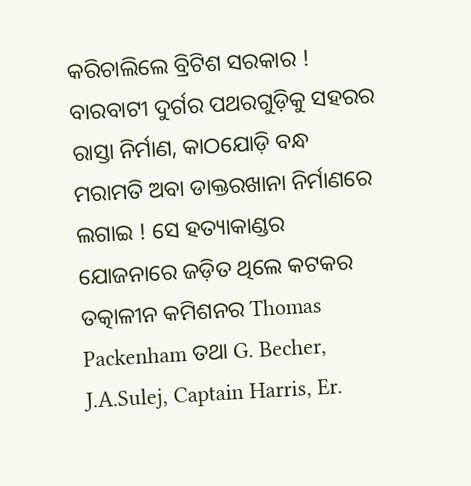କରିଚାଲିଲେ ବ୍ରିଟିଶ ସରକାର ! ବାରବାଟୀ ଦୁର୍ଗର ପଥରଗୁଡ଼ିକୁ ସହରର ରାସ୍ତା ନିର୍ମାଣ, କାଠଯୋଡ଼ି ବନ୍ଧ ମରାମତି ଅବା ଡାକ୍ତରଖାନା ନିର୍ମାଣରେ ଲଗାଇ ! ସେ ହତ୍ୟାକାଣ୍ଡର ଯୋଜନାରେ ଜଡ଼ିତ ଥିଲେ କଟକର ତତ୍କାଳୀନ କମିଶନର Thomas Packenham ତଥା G. Becher, J.A.Sulej, Captain Harris, Er.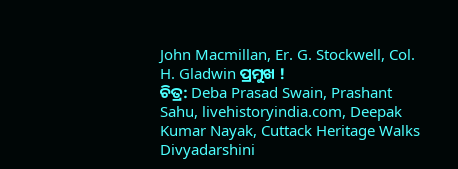John Macmillan, Er. G. Stockwell, Col. H. Gladwin ପ୍ରମୁଖ !
ଚିତ୍ର: Deba Prasad Swain, Prashant Sahu, livehistoryindia.com, Deepak Kumar Nayak, Cuttack Heritage Walks Divyadarshini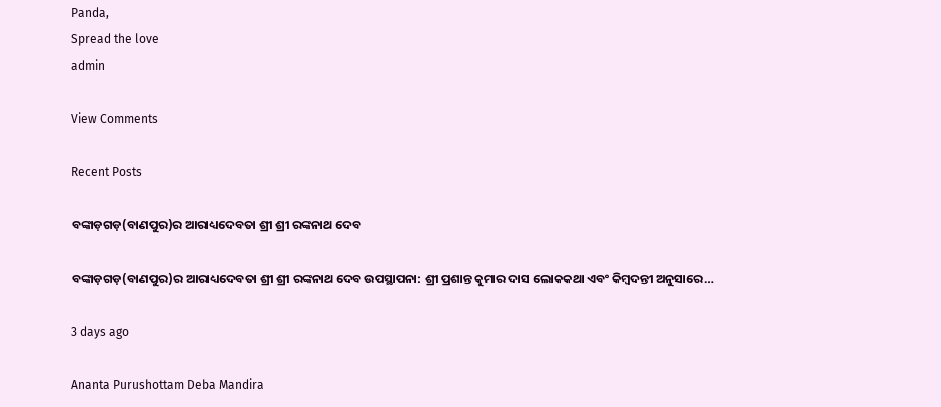Panda,
Spread the love
admin

View Comments

Recent Posts

ବଙ୍କାଡ଼ଗଡ଼(ବାଣପୁର)ର ଆରାଧ୍ୟଦେବତା ଶ୍ରୀ ଶ୍ରୀ ରଙ୍କନାଥ ଦେବ

ବଙ୍କାଡ଼ଗଡ଼(ବାଣପୁର)ର ଆରାଧ୍ୟଦେବତା ଶ୍ରୀ ଶ୍ରୀ ରଙ୍କନାଥ ଦେବ ଉପସ୍ଥାପନା: ଶ୍ରୀ ପ୍ରଶାନ୍ତ କୁମାର ଦାସ ଲୋକକଥା ଏବଂ କିମ୍ବଦନ୍ତୀ ଅନୁସାରେ…

3 days ago

Ananta Purushottam Deba Mandira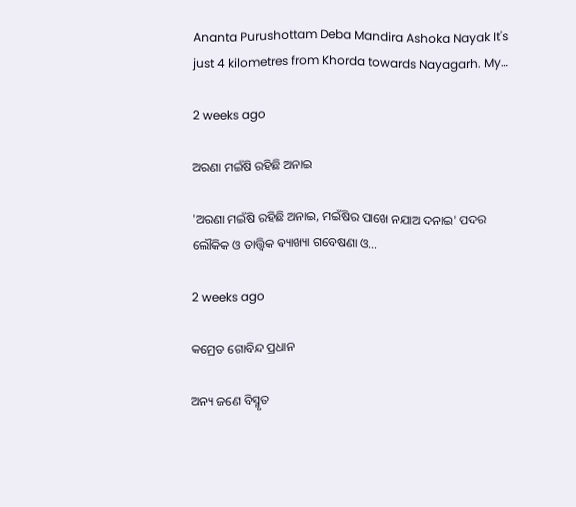Ananta Purushottam Deba Mandira Ashoka Nayak It's just 4 kilometres from Khorda towards Nayagarh. My…

2 weeks ago

ଅରଣା ମଇଁଷି ରହିଛି ଅନାଇ

'ଅରଣା ମଇଁଷି ରହିଛି ଅନାଇ, ମଇଁଷିର ପାଖେ ନଯାଅ ଦନାଇ' ପଦର ଲୌକିକ ଓ ତାତ୍ତ୍ଵିକ ଵ୍ୟାଖ୍ୟା ଗବେଷଣା ଓ…

2 weeks ago

କମ୍ରେଡ ଗୋବିନ୍ଦ ପ୍ରଧାନ

ଅନ୍ୟ ଜଣେ ବିସ୍ମୃତ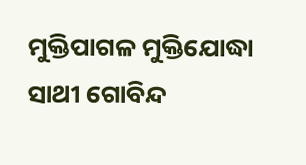ମୁକ୍ତିପାଗଳ ମୁକ୍ତିଯୋଦ୍ଧା ସାଥୀ ଗୋବିନ୍ଦ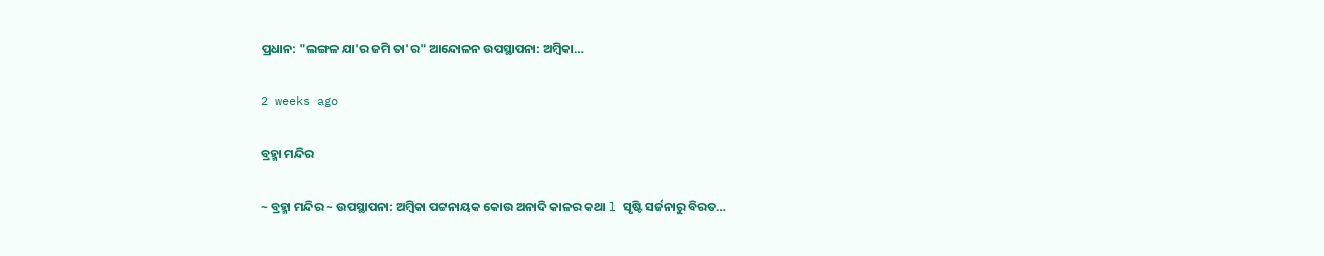ପ୍ରଧାନ: "ଲଙ୍ଗଳ ଯା'ର ଜମି ତା'ର" ଆନ୍ଦୋଳନ ଉପସ୍ଥାପନା: ଅମ୍ବିକା…

2 weeks ago

ବ୍ରହ୍ମା ମନ୍ଦିର

~ ବ୍ରହ୍ମା ମନ୍ଦିର ~ ଉପସ୍ଥାପନା: ଅମ୍ବିକା ପଟ୍ଟନାୟକ କୋଉ ଅନାଦି କାଳର କଥା l ସୃଷ୍ଟି ସର୍ଜନାରୁ ବିରତ…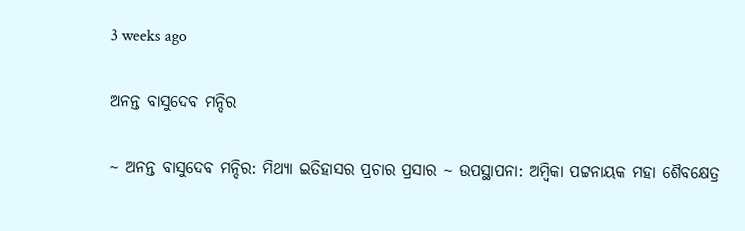3 weeks ago

ଅନନ୍ତ ବାସୁଦେବ ମନ୍ଦିର

~ ଅନନ୍ତ ବାସୁଦେବ ମନ୍ଦିର: ମିଥ୍ୟା ଇତିହାସର ପ୍ରଚାର ପ୍ରସାର ~ ଉପସ୍ଥାପନା: ଅମ୍ବିକା ପଟ୍ଟନାୟକ ମହା ଶୈବକ୍ଷେତ୍ର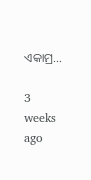ଏକାମ୍ର…

3 weeks ago